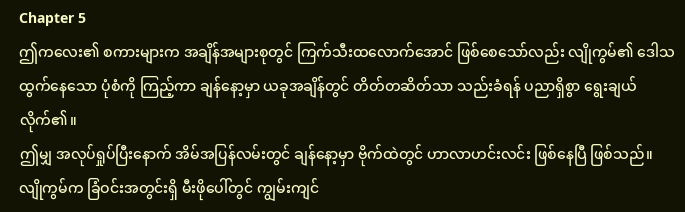Chapter 5
ဤကလေး၏ စကားများက အချိန်အများစုတွင် ကြက်သီးထလောက်အောင် ဖြစ်စေသော်လည်း လျိုကွမ်၏ ဒေါသထွက်နေသော ပုံစံကို ကြည့်ကာ ချန်နော့မှာ ယခုအချိန်တွင် တိတ်တဆိတ်သာ သည်းခံရန် ပညာရှိစွာ ရွေးချယ်လိုက်၏။
ဤမျှ အလုပ်ရှုပ်ပြီးနောက် အိမ်အပြန်လမ်းတွင် ချန်နော့မှာ ဗိုက်ထဲတွင် ဟာလာဟင်းလင်း ဖြစ်နေပြီ ဖြစ်သည်။
လျိုကွမ်က ခြံဝင်းအတွင်းရှိ မီးဖိုပေါ်တွင် ကျွမ်းကျင်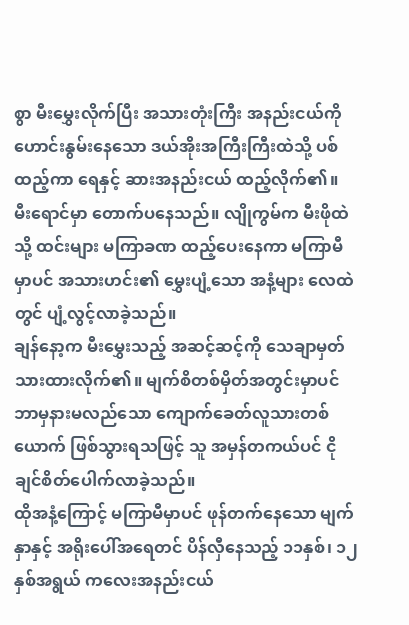စွာ မီးမွှေးလိုက်ပြီး အသားတုံးကြီး အနည်းငယ်ကို ဟောင်းနွမ်းနေသော ဒယ်အိုးအကြီးကြီးထဲသို့ ပစ်ထည့်ကာ ရေနှင့် ဆားအနည်းငယ် ထည့်လိုက်၏။ မီးရောင်မှာ တောက်ပနေသည်။ လျိုကွမ်က မီးဖိုထဲသို့ ထင်းများ မကြာခဏ ထည့်ပေးနေကာ မကြာမီမှာပင် အသားဟင်း၏ မွှေးပျံ့သော အနံ့များ လေထဲတွင် ပျံ့လွင့်လာခဲ့သည်။
ချန်နော့က မီးမွှေးသည့် အဆင့်ဆင့်ကို သေချာမှတ်သားထားလိုက်၏။ မျက်စိတစ်မှိတ်အတွင်းမှာပင် ဘာမှနားမလည်သော ကျောက်ခေတ်လူသားတစ်ယောက် ဖြစ်သွားရသဖြင့် သူ အမှန်တကယ်ပင် ငိုချင်စိတ်ပေါက်လာခဲ့သည်။
ထိုအနံ့ကြောင့် မကြာမီမှာပင် ဖုန်တက်နေသော မျက်နှာနှင့် အရိုးပေါ်အရေတင် ပိန်လှီနေသည့် ၁၁နှစ်၊ ၁၂နှစ်အရွယ် ကလေးအနည်းငယ်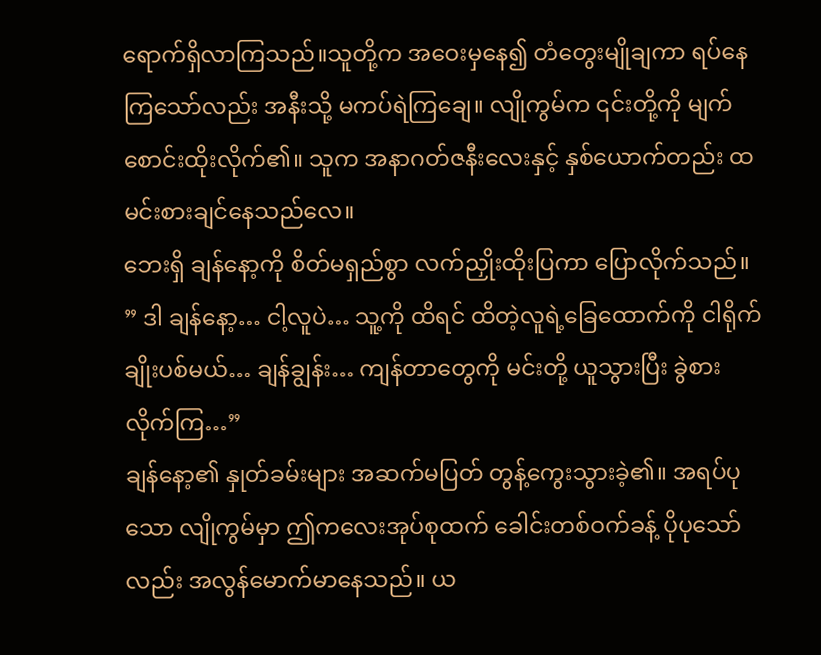ရောက်ရှိလာကြသည်။သူတို့က အဝေးမှနေ၍ တံတွေးမျိုချကာ ရပ်နေကြသော်လည်း အနီးသို့ မကပ်ရဲကြချေ။ လျိုကွမ်က ၎င်းတို့ကို မျက်စောင်းထိုးလိုက်၏။ သူက အနာဂတ်ဇနီးလေးနှင့် နှစ်ယောက်တည်း ထမင်းစားချင်နေသည်လေ။
ဘေးရှိ ချန်နော့ကို စိတ်မရှည်စွာ လက်ညှိုးထိုးပြကာ ပြောလိုက်သည်။
” ဒါ ချန်နော့… ငါ့လူပဲ… သူ့ကို ထိရင် ထိတဲ့လူရဲ့ခြေထောက်ကို ငါရိုက်ချိုးပစ်မယ်… ချန်ချွန်း… ကျန်တာတွေကို မင်းတို့ ယူသွားပြီး ခွဲစားလိုက်ကြ…”
ချန်နော့၏ နှုတ်ခမ်းများ အဆက်မပြတ် တွန့်ကွေးသွားခဲ့၏။ အရပ်ပုသော လျိုကွမ်မှာ ဤကလေးအုပ်စုထက် ခေါင်းတစ်ဝက်ခန့် ပိုပုသော်လည်း အလွန်မောက်မာနေသည်။ ယ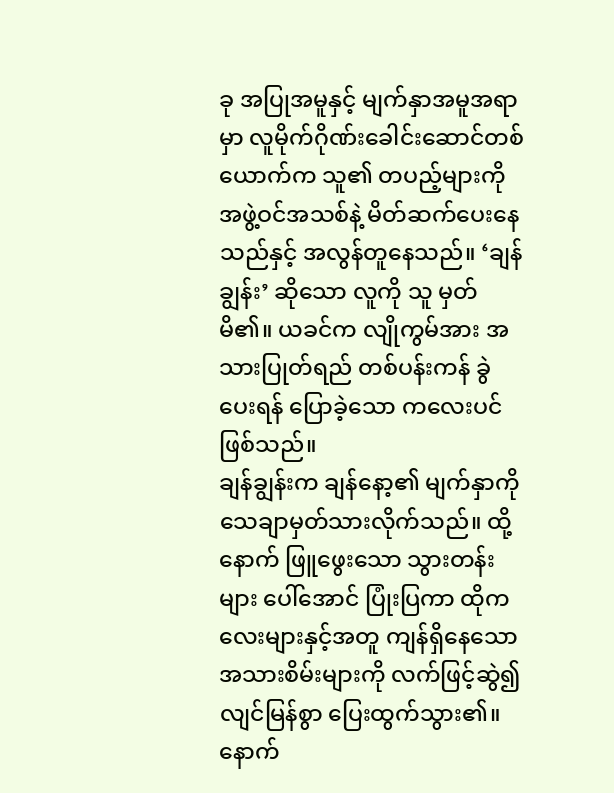ခု အပြုအမူနှင့် မျက်နှာအမူအရာမှာ လူမိုက်ဂိုဏ်းခေါင်းဆောင်တစ်ယောက်က သူ၏ တပည့်များကို အဖွဲ့ဝင်အသစ်နဲ့ မိတ်ဆက်ပေးနေသည်နှင့် အလွန်တူနေသည်။ ‘ချန်ချွန်း’ ဆိုသော လူကို သူ မှတ်မိ၏။ ယခင်က လျိုကွမ်အား အသားပြုတ်ရည် တစ်ပန်းကန် ခွဲပေးရန် ပြောခဲ့သော ကလေးပင် ဖြစ်သည်။
ချန်ချွန်းက ချန်နော့၏ မျက်နှာကို သေချာမှတ်သားလိုက်သည်။ ထို့နောက် ဖြူဖွေးသော သွားတန်းများ ပေါ်အောင် ပြုံးပြကာ ထိုကလေးများနှင့်အတူ ကျန်ရှိနေသော အသားစိမ်းများကို လက်ဖြင့်ဆွဲ၍ လျင်မြန်စွာ ပြေးထွက်သွား၏။
နောက်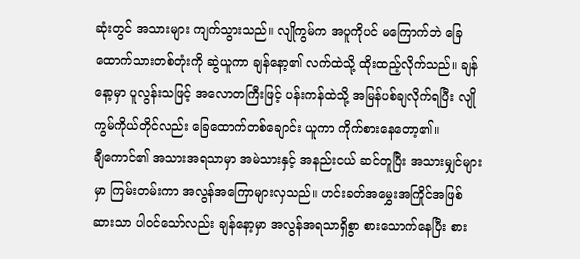ဆုံးတွင် အသားများ ကျက်သွားသည်။ လျိုကွမ်က အပူကိုပင် မကြောက်ဘဲ ခြေထောက်သားတစ်တုံးကို ဆွဲယူကာ ချန်နော့၏ လက်ထဲသို့ ထိုးထည့်လိုက်သည်။ ချန်နော့မှာ ပူလွန်းသဖြင့် အလောတကြီးဖြင့် ပန်းကန်ထဲသို့ အမြန်ပစ်ချလိုက်ရပြီး လျိုကွမ်ကိုယ်တိုင်လည်း ခြေထောက်တစ်ချောင်း ယူကာ ကိုက်စားနေတော့၏။
ချီကောင်၏ အသားအရသာမှာ အမဲသားနှင့် အနည်းငယ် ဆင်တူပြီး အသားမျှင်များမှာ ကြမ်းတမ်းကာ အလွန်အကြောများလှသည်။ ဟင်းခတ်အမွှေးအကြိုင်အဖြစ် ဆားသာ ပါဝင်သော်လည်း ချန်နော့မှာ အလွန်အရသာရှိစွာ စားသောက်နေပြီး စား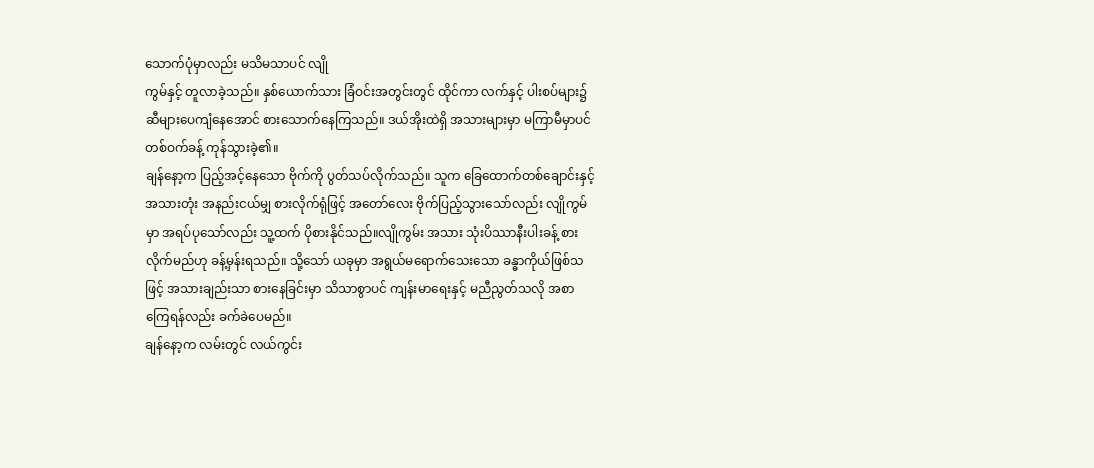သောက်ပုံမှာလည်း မသိမသာပင် လျို
ကွမ်နှင့် တူလာခဲ့သည်။ နှစ်ယောက်သား ခြံဝင်းအတွင်းတွင် ထိုင်ကာ လက်နှင့် ပါးစပ်များ၌ ဆီများပေကျံနေအောင် စားသောက်နေကြသည်။ ဒယ်အိုးထဲရှိ အသားများမှာ မကြာမီမှာပင် တစ်ဝက်ခန့် ကုန်သွားခဲ့၏။
ချန်နော့က ပြည့်အင့်နေသော ဗိုက်ကို ပွတ်သပ်လိုက်သည်။ သူက ခြေထောက်တစ်ချောင်းနှင့် အသားတုံး အနည်းငယ်မျှ စားလိုက်ရုံဖြင့် အတော်လေး ဗိုက်ပြည့်သွားသော်လည်း လျိုကွမ်မှာ အရပ်ပုသော်လည်း သူ့ထက် ပိုစားနိုင်သည်။လျိုကွမ်း အသား သုံးပိဿာနီးပါးခန့် စားလိုက်မည်ဟု ခန့်မှန်းရသည်။ သို့သော် ယခုမှာ အရွယ်မရောက်သေးသော ခန္ဓာကိုယ်ဖြစ်သဖြင့် အသားချည်းသာ စားနေခြင်းမှာ သိသာစွာပင် ကျန်းမာရေးနှင့် မညီညွတ်သလို အစာကြေရန်လည်း ခက်ခဲပေမည်။
ချန်နော့က လမ်းတွင် လယ်ကွင်း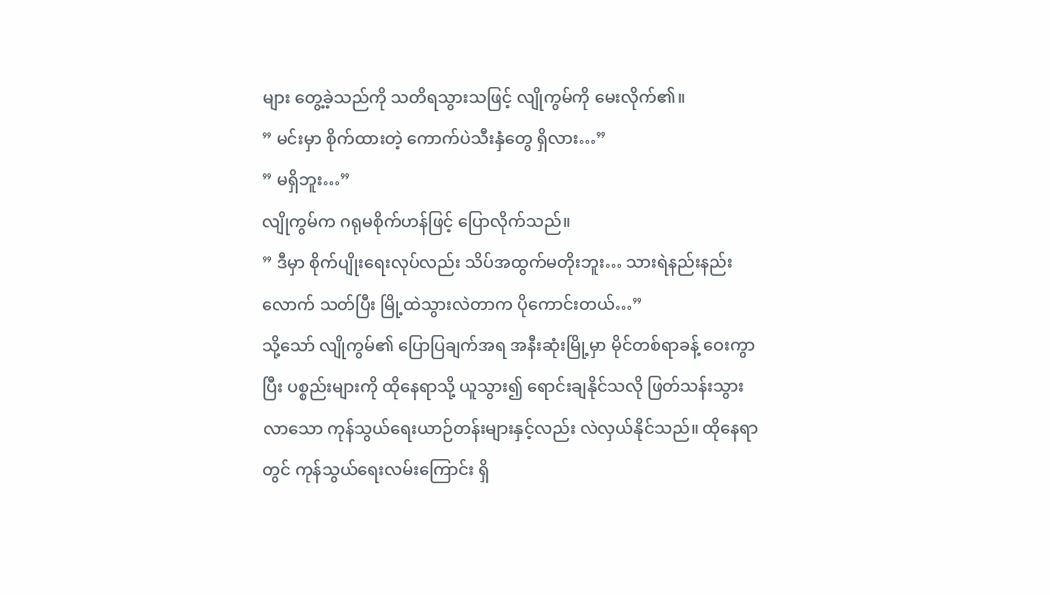များ တွေ့ခဲ့သည်ကို သတိရသွားသဖြင့် လျိုကွမ်ကို မေးလိုက်၏။
” မင်းမှာ စိုက်ထားတဲ့ ကောက်ပဲသီးနှံတွေ ရှိလား…”
” မရှိဘူး…”
လျိုကွမ်က ဂရုမစိုက်ဟန်ဖြင့် ပြောလိုက်သည်။
” ဒီမှာ စိုက်ပျိုးရေးလုပ်လည်း သိပ်အထွက်မတိုးဘူး… သားရဲနည်းနည်းလောက် သတ်ပြီး မြို့ထဲသွားလဲတာက ပိုကောင်းတယ်…”
သို့သော် လျိုကွမ်၏ ပြောပြချက်အရ အနီးဆုံးမြို့မှာ မိုင်တစ်ရာခန့် ဝေးကွာပြီး ပစ္စည်းများကို ထိုနေရာသို့ ယူသွား၍ ရောင်းချနိုင်သလို ဖြတ်သန်းသွားလာသော ကုန်သွယ်ရေးယာဉ်တန်းများနှင့်လည်း လဲလှယ်နိုင်သည်။ ထိုနေရာတွင် ကုန်သွယ်ရေးလမ်းကြောင်း ရှိ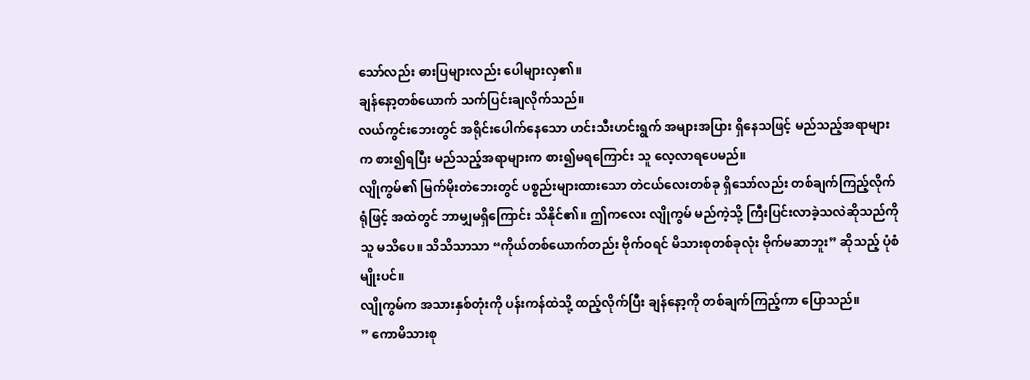သော်လည်း ဓားပြများလည်း ပေါများလှ၏။
ချန်နော့တစ်ယောက် သက်ပြင်းချလိုက်သည်။
လယ်ကွင်းဘေးတွင် အရိုင်းပေါက်နေသော ဟင်းသီးဟင်းရွက် အများအပြား ရှိနေသဖြင့် မည်သည့်အရာများက စား၍ရပြီး မည်သည့်အရာများက စား၍မရကြောင်း သူ လေ့လာရပေမည်။
လျိုကွမ်၏ မြက်မိုးတဲဘေးတွင် ပစ္စည်းများထားသော တဲငယ်လေးတစ်ခု ရှိသော်လည်း တစ်ချက်ကြည့်လိုက်ရုံဖြင့် အထဲတွင် ဘာမျှမရှိကြောင်း သိနိုင်၏။ ဤကလေး လျိုကွမ် မည်ကဲ့သို့ ကြီးပြင်းလာခဲ့သလဲဆိုသည်ကို သူ မသိပေ။ သိသိသာသာ “ကိုယ်တစ်ယောက်တည်း ဗိုက်ဝရင် မိသားစုတစ်ခုလုံး ဗိုက်မဆာဘူး” ဆိုသည့် ပုံစံမျိုးပင်။
လျိုကွမ်က အသားနှစ်တုံးကို ပန်းကန်ထဲသို့ ထည့်လိုက်ပြီး ချန်နော့ကို တစ်ချက်ကြည့်ကာ ပြောသည်။
” ကောမိသားစု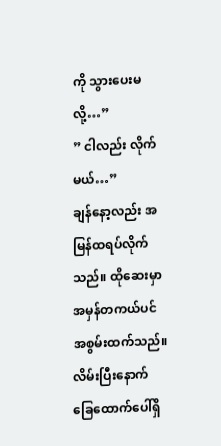ကို သွားပေးမလို့…”
” ငါလည်း လိုက်မယ်…”
ချန်နော့လည်း အမြန်ထရပ်လိုက်သည်။ ထိုဆေးမှာ အမှန်တကယ်ပင် အစွမ်းထက်သည်။ လိမ်းပြီးနောက် ခြေထောက်ပေါ်ရှိ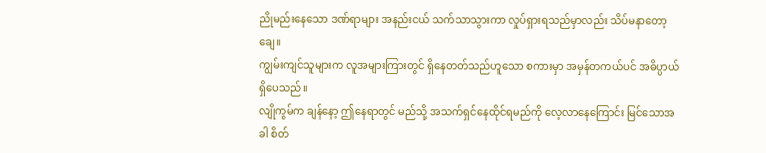ညိုမည်းနေသော ဒဏ်ရာများ အနည်းငယ် သက်သာသွားကာ လှုပ်ရှားရသည်မှာလည်း သိပ်မနာတော့ချေ။
ကျွမ်းကျင်သူများက လူအများကြားတွင် ရှိနေတတ်သည်ဟူသော စကားမှာ အမှန်တကယ်ပင် အဓိပ္ပာယ်ရှိပေသည်။
လျိုကွမ်က ချန်နော့ ဤနေရာတွင် မည်သို့ အသက်ရှင်နေထိုင်ရမည်ကို လေ့လာနေကြောင်း မြင်သောအခါ စိတ်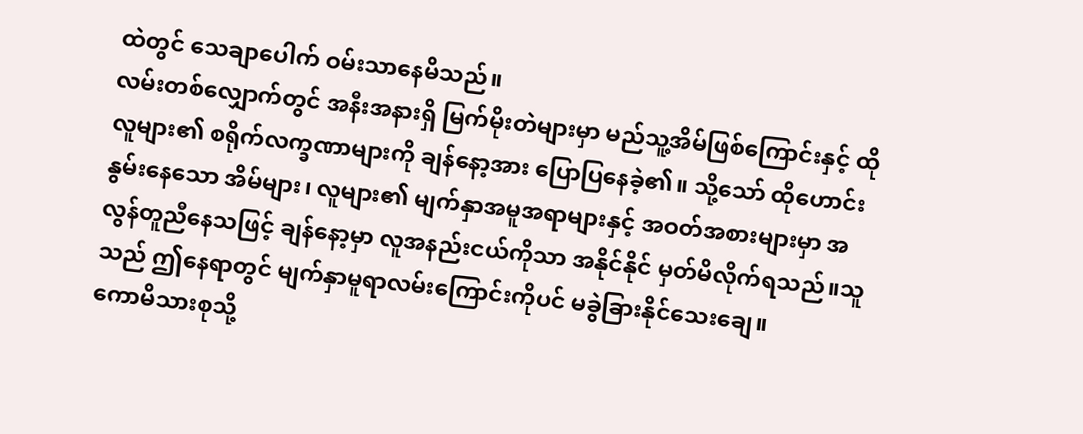ထဲတွင် သေချာပေါက် ဝမ်းသာနေမိသည်။
လမ်းတစ်လျှောက်တွင် အနီးအနားရှိ မြက်မိုးတဲများမှာ မည်သူ့အိမ်ဖြစ်ကြောင်းနှင့် ထိုလူများ၏ စရိုက်လက္ခဏာများကို ချန်နော့အား ပြောပြနေခဲ့၏။ သို့သော် ထိုဟောင်းနွမ်းနေသော အိမ်များ၊ လူများ၏ မျက်နှာအမူအရာများနှင့် အဝတ်အစားများမှာ အလွန်တူညီနေသဖြင့် ချန်နော့မှာ လူအနည်းငယ်ကိုသာ အနိုင်နိုင် မှတ်မိလိုက်ရသည်။သူသည် ဤနေရာတွင် မျက်နှာမူရာလမ်းကြောင်းကိုပင် မခွဲခြားနိုင်သေးချေ။
ကောမိသားစုသို့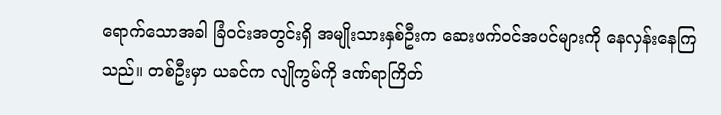ရောက်သောအခါ ခြံဝင်းအတွင်းရှိ အမျိုးသားနှစ်ဦးက ဆေးဖက်ဝင်အပင်များကို နေလှန်းနေကြသည်။ တစ်ဦးမှာ ယခင်က လျိုကွမ်ကို ဒဏ်ရာကြိတ်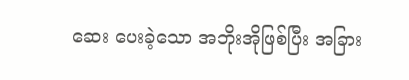ဆေး ပေးခဲ့သော အဘိုးအိုဖြစ်ပြီး အခြား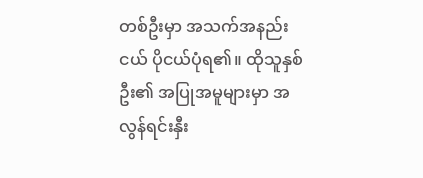တစ်ဦးမှာ အသက်အနည်းငယ် ပိုငယ်ပုံရ၏။ ထိုသူနှစ်ဦး၏ အပြုအမူများမှာ အလွန်ရင်းနှီး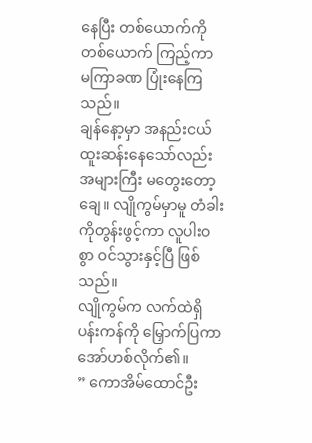နေပြီး တစ်ယောက်ကိုတစ်ယောက် ကြည့်ကာ မကြာခဏ ပြုံးနေကြသည်။
ချန်နော့မှာ အနည်းငယ် ထူးဆန်းနေသော်လည်း အများကြီး မတွေးတော့ချေ။ လျိုကွမ်မှာမူ တံခါးကိုတွန်းဖွင့်ကာ လူပါးဝစွာ ဝင်သွားနှင့်ပြီ ဖြစ်သည်။
လျိုကွမ်က လက်ထဲရှိ ပန်းကန်ကို မြှောက်ပြကာ အော်ဟစ်လိုက်၏။
” ကောအိမ်ထောင်ဦး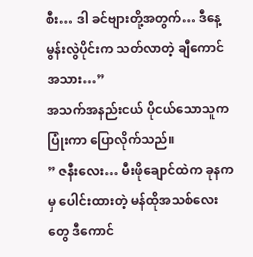စီး… ဒါ ခင်ဗျားတို့အတွက်… ဒီနေ့မွန်းလွဲပိုင်းက သတ်လာတဲ့ ချီကောင်အသား…”
အသက်အနည်းငယ် ပိုငယ်သောသူက ပြုံးကာ ပြောလိုက်သည်။
” ဇနီးလေး… မီးဖိုချောင်ထဲက ခုနကမှ ပေါင်းထားတဲ့ မန်ထိုအသစ်လေးတွေ ဒီကောင်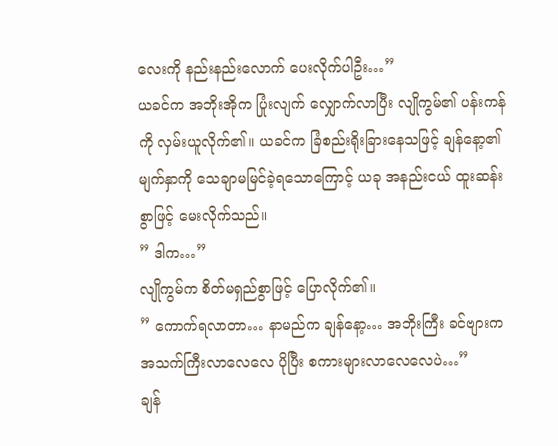လေးကို နည်းနည်းလောက် ပေးလိုက်ပါဦး…”
ယခင်က အဘိုးအိုက ပြုံးလျက် လျှောက်လာပြီး လျိုကွမ်၏ ပန်းကန်ကို လှမ်းယူလိုက်၏။ ယခင်က ခြံစည်းရိုးခြားနေသဖြင့် ချန်နော့၏ မျက်နှာကို သေချာမမြင်ခဲ့ရသောကြောင့် ယခု အနည်းငယ် ထူးဆန်းစွာဖြင့် မေးလိုက်သည်။
” ဒါက…”
လျိုကွမ်က စိတ်မရှည်စွာဖြင့် ပြောလိုက်၏။
” ကောက်ရလာတာ… နာမည်က ချန်နော့… အဘိုးကြီး ခင်ဗျားက အသက်ကြီးလာလေလေ ပိုပြီး စကားများလာလေလေပဲ…”
ချန်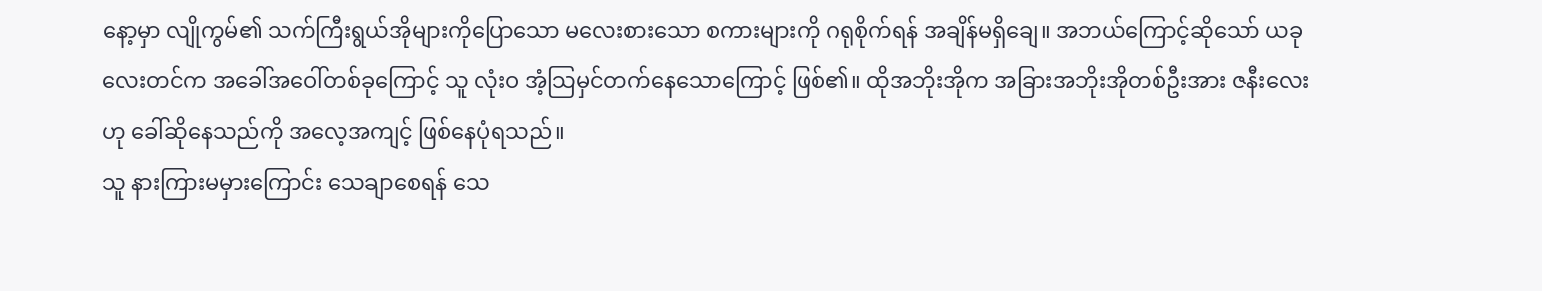နော့မှာ လျိုကွမ်၏ သက်ကြီးရွယ်အိုများကိုပြောသော မလေးစားသော စကားများကို ဂရုစိုက်ရန် အချိန်မရှိချေ။ အဘယ်ကြောင့်ဆိုသော် ယခုလေးတင်က အခေါ်အဝေါ်တစ်ခုကြောင့် သူ လုံးဝ အံ့သြမှင်တက်နေသောကြောင့် ဖြစ်၏။ ထိုအဘိုးအိုက အခြားအဘိုးအိုတစ်ဦးအား ဇနီးလေးဟု ခေါ်ဆိုနေသည်ကို အလေ့အကျင့် ဖြစ်နေပုံရသည်။
သူ နားကြားမမှားကြောင်း သေချာစေရန် သေ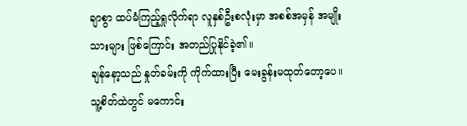ချာစွာ ထပ်မံကြည့်ရှုလိုက်ရာ လူနှစ်ဦးစလုံးမှာ အစစ်အမှန် အမျိုးသားများ ဖြစ်ကြောင်း အတည်ပြုနိုင်ခဲ့၏။
ချန်နော့သည် နှုတ်ခမ်းကို ကိုက်ထားပြီး မေးခွန်းမထုတ်တော့ပေ။ သူ့စိတ်ထဲတွင် မကောင်း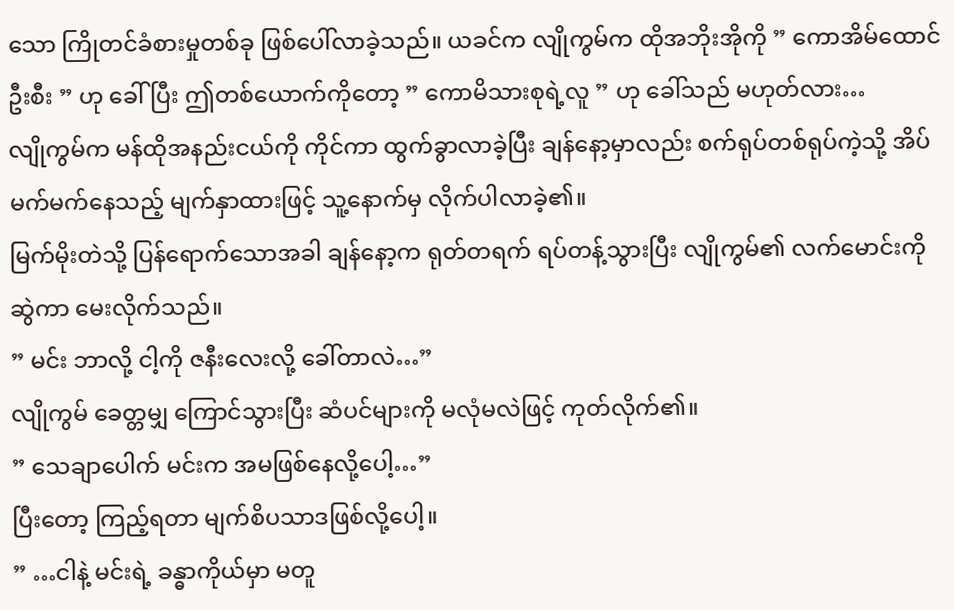သော ကြိုတင်ခံစားမှုတစ်ခု ဖြစ်ပေါ်လာခဲ့သည်။ ယခင်က လျိုကွမ်က ထိုအဘိုးအိုကို ” ကောအိမ်ထောင်ဦးစီး ” ဟု ခေါ်ပြီး ဤတစ်ယောက်ကိုတော့ ” ကောမိသားစုရဲ့လူ ” ဟု ခေါ်သည် မဟုတ်လား…
လျိုကွမ်က မန်ထိုအနည်းငယ်ကို ကိုင်ကာ ထွက်ခွာလာခဲ့ပြီး ချန်နော့မှာလည်း စက်ရုပ်တစ်ရုပ်ကဲ့သို့ အိပ်မက်မက်နေသည့် မျက်နှာထားဖြင့် သူ့နောက်မှ လိုက်ပါလာခဲ့၏။
မြက်မိုးတဲသို့ ပြန်ရောက်သောအခါ ချန်နော့က ရုတ်တရက် ရပ်တန့်သွားပြီး လျိုကွမ်၏ လက်မောင်းကို ဆွဲကာ မေးလိုက်သည်။
” မင်း ဘာလို့ ငါ့ကို ဇနီးလေးလို့ ခေါ်တာလဲ…”
လျိုကွမ် ခေတ္တမျှ ကြောင်သွားပြီး ဆံပင်များကို မလုံမလဲဖြင့် ကုတ်လိုက်၏။
” သေချာပေါက် မင်းက အမဖြစ်နေလို့ပေါ့…”
ပြီးတော့ ကြည့်ရတာ မျက်စိပသာဒဖြစ်လို့ပေါ့။
” …ငါနဲ့ မင်းရဲ့ ခန္ဓာကိုယ်မှာ မတူ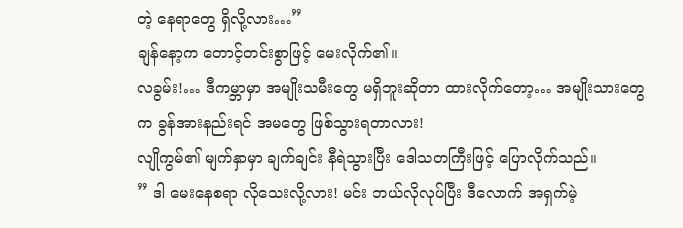တဲ့ နေရာတွေ ရှိလို့လား…”
ချန်နော့က တောင့်တင်းစွာဖြင့် မေးလိုက်၏။
လခွမ်း!… ဒီကမ္ဘာမှာ အမျိုးသမီးတွေ မရှိဘူးဆိုတာ ထားလိုက်တော့… အမျိုးသားတွေက ခွန်အားနည်းရင် အမတွေ ဖြစ်သွားရတာလား!
လျိုကွမ်၏ မျက်နှာမှာ ချက်ချင်း နီရဲသွားပြီး ဒေါသတကြီးဖြင့် ပြောလိုက်သည်။
” ဒါ မေးနေစရာ လိုသေးလို့လား! မင်း ဘယ်လိုလုပ်ပြီး ဒီလောက် အရှက်မဲ့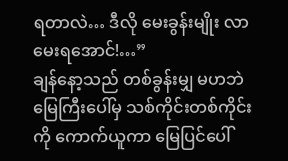ရတာလဲ… ဒီလို မေးခွန်းမျိုး လာမေးရအောင်!…”
ချန်နော့သည် တစ်ခွန်းမျှ မဟဘဲ မြေကြီးပေါ်မှ သစ်ကိုင်းတစ်ကိုင်းကို ကောက်ယူကာ မြေပြင်ပေါ်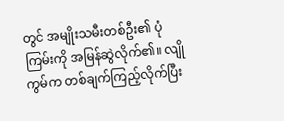တွင် အမျိုးသမီးတစ်ဦး၏ ပုံကြမ်းကို အမြန်ဆွဲလိုက်၏။ လျိုကွမ်က တစ်ချက်ကြည့်လိုက်ပြီး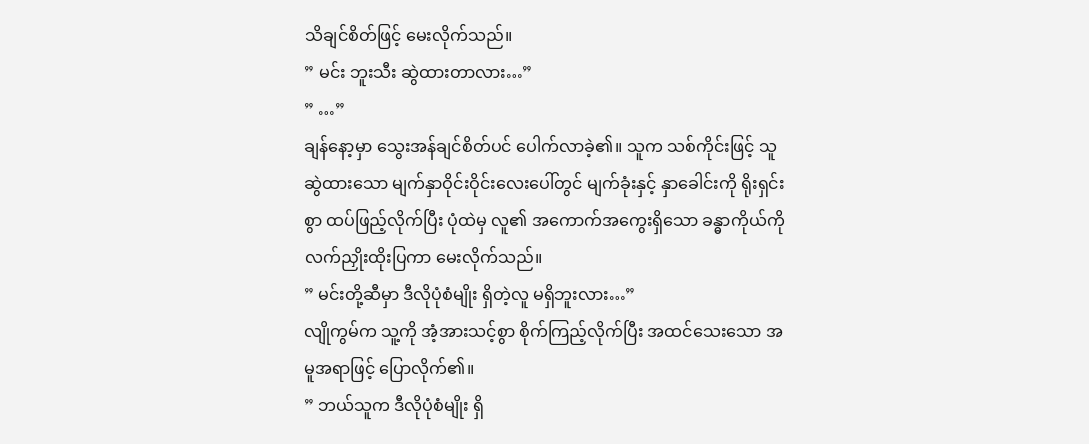သိချင်စိတ်ဖြင့် မေးလိုက်သည်။
” မင်း ဘူးသီး ဆွဲထားတာလား…”
” …”
ချန်နော့မှာ သွေးအန်ချင်စိတ်ပင် ပေါက်လာခဲ့၏။ သူက သစ်ကိုင်းဖြင့် သူဆွဲထားသော မျက်နှာဝိုင်းဝိုင်းလေးပေါ်တွင် မျက်ခုံးနှင့် နှာခေါင်းကို ရိုးရှင်းစွာ ထပ်ဖြည့်လိုက်ပြီး ပုံထဲမှ လူ၏ အကောက်အကွေးရှိသော ခန္ဓာကိုယ်ကို လက်ညှိုးထိုးပြကာ မေးလိုက်သည်။
” မင်းတို့ဆီမှာ ဒီလိုပုံစံမျိုး ရှိတဲ့လူ မရှိဘူးလား…”
လျိုကွမ်က သူ့ကို အံ့အားသင့်စွာ စိုက်ကြည့်လိုက်ပြီး အထင်သေးသော အမူအရာဖြင့် ပြောလိုက်၏။
” ဘယ်သူက ဒီလိုပုံစံမျိုး ရှိ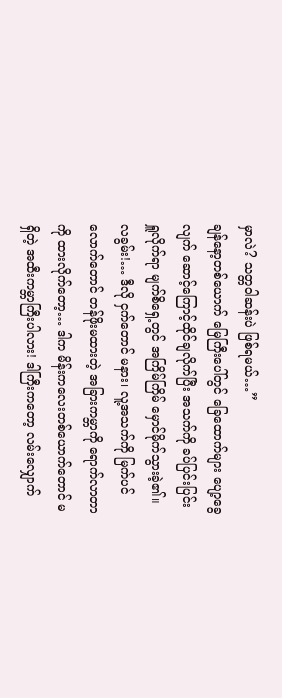မှာလဲ? သတ္တဝါဆန်းပဲ ဖြစ်ရမယ်…”
ချန်နော့တစ်ယောက် မြေကြီးပေါ်တွင် ခြေထောက်များ ပျော့ခွေလျက် ဆောင့်ကြောင့်ထိုင်ချလိုက်ပြီး အသက်ကို ခပ်ပြင်းပြင်း ရှူလိုက်ရာ မျက်စိရှေ့တွင် အကြိမ်ကြိမ် မှောင်မိုက်သွားခဲ့၏။
လခွမ်း!… ဒီလို ငှက်တောင် မနား၊ လူ့အသက်ကို မြက်ပင်လောက်တောင် တန်ဖိုးမထားတဲ့ အခြားကမ္ဘာကို ရောက်လာတာကို ထားလိုက်တော့… ဒါက မိန်းကလေးတစ်ယောက်တောင် မရှိတဲ့ အထီးကမ္ဘာကြီးပါလား! ဒါကြီးကတော့ လမ်းလျှောက်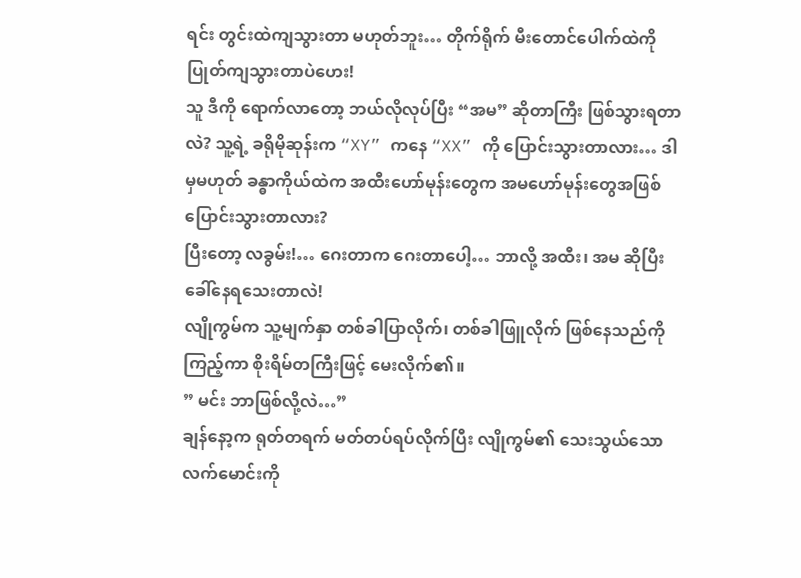ရင်း တွင်းထဲကျသွားတာ မဟုတ်ဘူး… တိုက်ရိုက် မီးတောင်ပေါက်ထဲကို ပြုတ်ကျသွားတာပဲဟေး!
သူ ဒီကို ရောက်လာတော့ ဘယ်လိုလုပ်ပြီး “အမ” ဆိုတာကြီး ဖြစ်သွားရတာလဲ? သူ့ရဲ့ ခရိုမိုဆုန်းက “XY” ကနေ “XX” ကို ပြောင်းသွားတာလား… ဒါမှမဟုတ် ခန္ဓာကိုယ်ထဲက အထီးဟော်မုန်းတွေက အမဟော်မုန်းတွေအဖြစ် ပြောင်းသွားတာလား?
ပြီးတော့ လခွမ်း!… ဂေးတာက ဂေးတာပေါ့… ဘာလို့ အထီး၊ အမ ဆိုပြီး ခေါ်နေရသေးတာလဲ!
လျိုကွမ်က သူ့မျက်နှာ တစ်ခါပြာလိုက်၊ တစ်ခါဖြူလိုက် ဖြစ်နေသည်ကို ကြည့်ကာ စိုးရိမ်တကြီးဖြင့် မေးလိုက်၏။
” မင်း ဘာဖြစ်လို့လဲ…”
ချန်နော့က ရုတ်တရက် မတ်တပ်ရပ်လိုက်ပြီး လျိုကွမ်၏ သေးသွယ်သော လက်မောင်းကို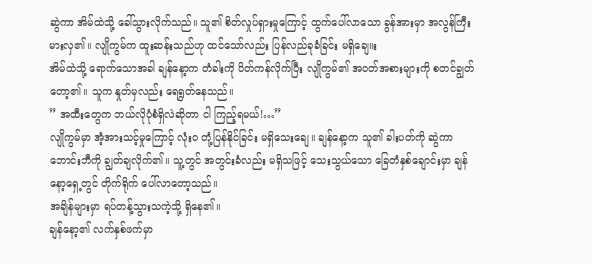ဆွဲကာ အိမ်ထဲသို့ ခေါ်သွားလိုက်သည်။ သူ၏ စိတ်လှုပ်ရှားမှုကြောင့် ထွက်ပေါ်လာသော ခွန်အားမှာ အလွန်ကြီးမားလှ၏။ လျိုကွမ်က ထူးဆန်းသည်ဟု ထင်သော်လည်း ပြန်လည်ခုခံခြင်း မရှိချေ။း
အိမ်ထဲသို့ ရောက်သောအခါ ချန်နော့က တံခါးကို ပိတ်ကန်လိုက်ပြီး လျိုကွမ်၏ အဝတ်အစားများကို စတင်ချွတ်တော့၏။ သူက နှုတ်မှလည်း ရေရွတ်နေသည်။
” အထီးတွေက ဘယ်လိုပုံစံရှိလဲဆိုတာ ငါ ကြည့်ရမယ်!…”
လျိုကွမ်မှာ အံ့အားသင့်မှုကြောင့် လုံးဝ တုံ့ပြန်နိုင်ခြင်း မရှိသေးချေ။ ချန်နော့က သူ၏ ခါးပတ်ကို ဆွဲကာ ဘောင်းဘီကို ချွတ်ချလိုက်၏။ သူ့တွင် အတွင်းခံလည်း မရှိသဖြင့် သေးသွယ်သော ခြေတံနှစ်ချောင်းမှာ ချန်နော့ရှေ့တွင် တိုက်ရိုက် ပေါ်လာတော့သည်။
အချိန်များမှာ ရပ်တန့်သွားသကဲ့သို့ ရှိနေ၏။
ချန်နော့၏ လက်နှစ်ဖက်မှာ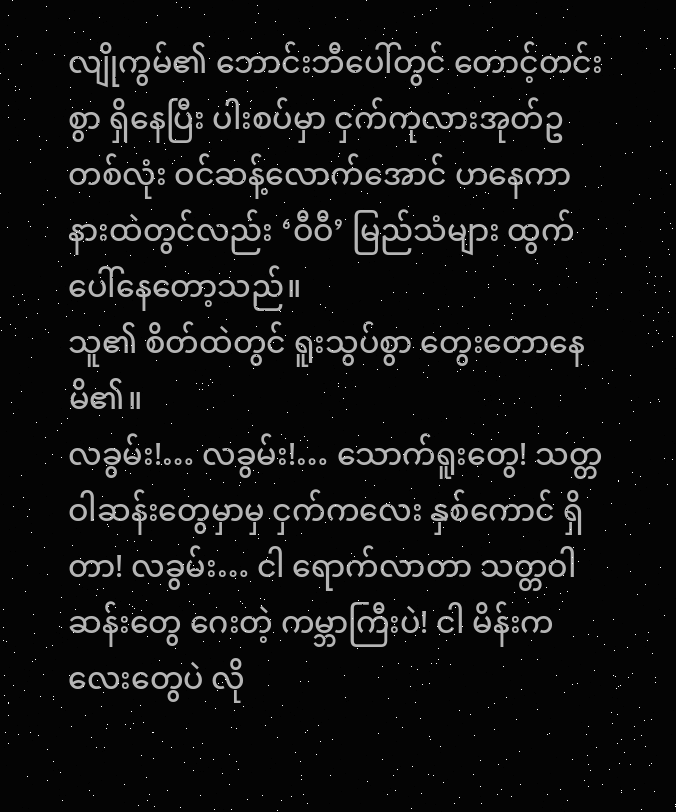လျိုကွမ်၏ ဘောင်းဘီပေါ်တွင် တောင့်တင်းစွာ ရှိနေပြီး ပါးစပ်မှာ ငှက်ကုလားအုတ်ဥ တစ်လုံး ဝင်ဆန့်လောက်အောင် ဟနေကာ နားထဲတွင်လည်း ‘ဝီဝီ’ မြည်သံများ ထွက်ပေါ်နေတော့သည်။
သူ၏ စိတ်ထဲတွင် ရူးသွပ်စွာ တွေးတောနေမိ၏။
လခွမ်း!… လခွမ်း!… သောက်ရူးတွေ! သတ္တဝါဆန်းတွေမှာမှ ငှက်ကလေး နှစ်ကောင် ရှိတာ! လခွမ်း… ငါ ရောက်လာတာ သတ္တဝါဆန်းတွေ ဂေးတဲ့ ကမ္ဘာကြီးပဲ! ငါ မိန်းကလေးတွေပဲ လို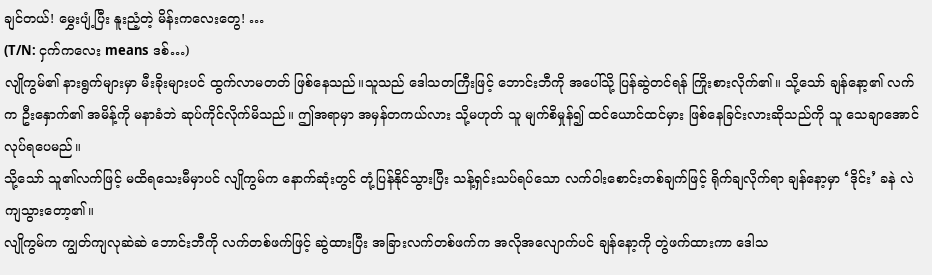ချင်တယ်! မွှေးပျံ့ပြီး နူးညံ့တဲ့ မိန်းကလေးတွေ! …
(T/N: ငှက်ကလေး means ဒစ်…)
လျိုကွမ်၏ နားရွက်များမှာ မီးခိုးများပင် ထွက်လာမတတ် ဖြစ်နေသည်။သူသည် ဒေါသတကြီးဖြင့် ဘောင်းဘီကို အပေါ်သို့ ပြန်ဆွဲတင်ရန် ကြိုးစားလိုက်၏။ သို့သော် ချန်နော့၏ လက်က ဦးနှောက်၏ အမိန့်ကို မနာခံဘဲ ဆုပ်ကိုင်လိုက်မိသည်။ ဤအရာမှာ အမှန်တကယ်လား သို့မဟုတ် သူ မျက်စိမှုန်၍ ထင်ယောင်ထင်မှား ဖြစ်နေခြင်းလားဆိုသည်ကို သူ သေချာအောင် လုပ်ရပေမည်။
သို့သော် သူ၏လက်ဖြင့် မထိရသေးမီမှာပင် လျိုကွမ်က နောက်ဆုံးတွင် တုံ့ပြန်နိုင်သွားပြီး သန့်ရှင်းသပ်ရပ်သော လက်ဝါးစောင်းတစ်ချက်ဖြင့် ရိုက်ချလိုက်ရာ ချန်နော့မှာ ‘ဒိုင်း’ ခနဲ လဲကျသွားတော့၏။
လျိုကွမ်က ကျွတ်ကျလုဆဲဆဲ ဘောင်းဘီကို လက်တစ်ဖက်ဖြင့် ဆွဲထားပြီး အခြားလက်တစ်ဖက်က အလိုအလျောက်ပင် ချန်နော့ကို တွဲဖက်ထားကာ ဒေါသ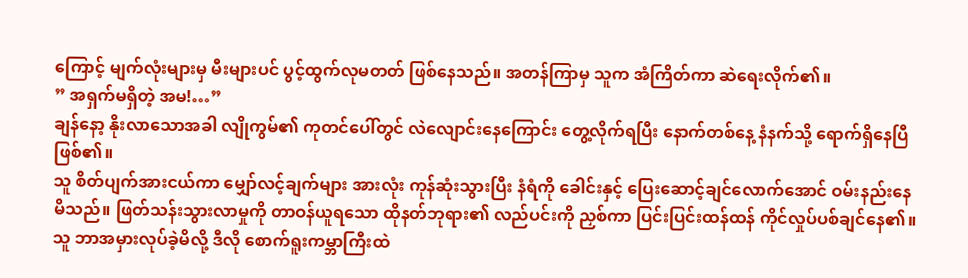ကြောင့် မျက်လုံးများမှ မီးများပင် ပွင့်ထွက်လုမတတ် ဖြစ်နေသည်။ အတန်ကြာမှ သူက အံကြိတ်ကာ ဆဲရေးလိုက်၏။
” အရှက်မရှိတဲ့ အမ!…”
ချန်နော့ နိုးလာသောအခါ လျိုကွမ်၏ ကုတင်ပေါ်တွင် လဲလျောင်းနေကြောင်း တွေ့လိုက်ရပြီး နောက်တစ်နေ့ နံနက်သို့ ရောက်ရှိနေပြီ ဖြစ်၏။
သူ စိတ်ပျက်အားငယ်ကာ မျှော်လင့်ချက်များ အားလုံး ကုန်ဆုံးသွားပြီး နံရံကို ခေါင်းနှင့် ပြေးဆောင့်ချင်လောက်အောင် ဝမ်းနည်းနေမိသည်။ ဖြတ်သန်းသွားလာမှုကို တာဝန်ယူရသော ထိုနတ်ဘုရား၏ လည်ပင်းကို ညှစ်ကာ ပြင်းပြင်းထန်ထန် ကိုင်လှုပ်ပစ်ချင်နေ၏။
သူ ဘာအမှားလုပ်ခဲ့မိလို့ ဒီလို စောက်ရူးကမ္ဘာကြီးထဲ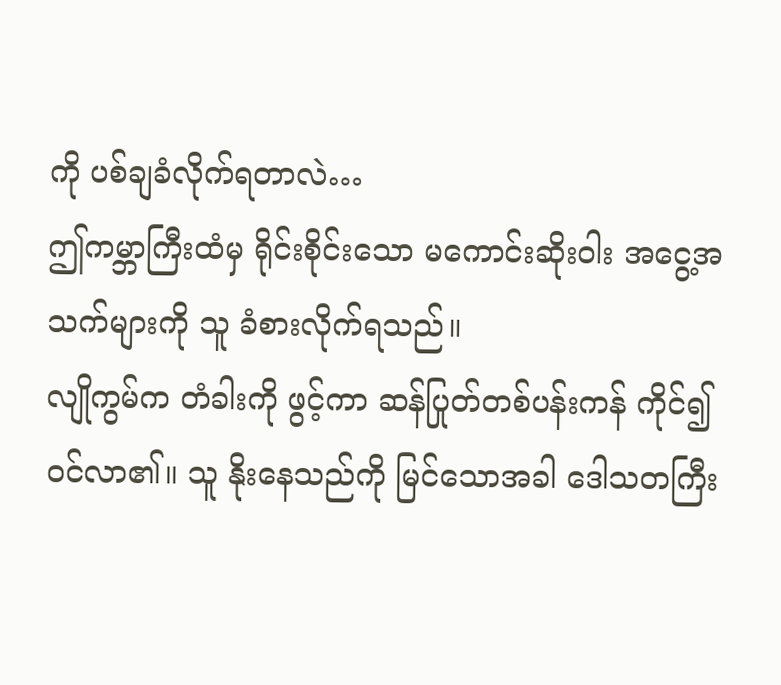ကို ပစ်ချခံလိုက်ရတာလဲ…
ဤကမ္ဘာကြီးထံမှ ရိုင်းစိုင်းသော မကောင်းဆိုးဝါး အငွေ့အသက်များကို သူ ခံစားလိုက်ရသည်။
လျိုကွမ်က တံခါးကို ဖွင့်ကာ ဆန်ပြုတ်တစ်ပန်းကန် ကိုင်၍ ဝင်လာ၏။ သူ နိုးနေသည်ကို မြင်သောအခါ ဒေါသတကြီး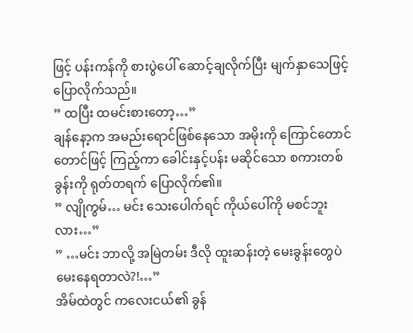ဖြင့် ပန်းကန်ကို စားပွဲပေါ် ဆောင့်ချလိုက်ပြီး မျက်နှာသေဖြင့် ပြောလိုက်သည်။
” ထပြီး ထမင်းစားတော့…”
ချန်နော့က အမည်းရောင်ဖြစ်နေသော အမိုးကို ကြောင်တောင်တောင်ဖြင့် ကြည့်ကာ ခေါင်းနှင့်ပန်း မဆိုင်သော စကားတစ်ခွန်းကို ရုတ်တရက် ပြောလိုက်၏။
” လျိုကွမ်… မင်း သေးပေါက်ရင် ကိုယ်ပေါ်ကို မစင်ဘူးလား…”
” …မင်း ဘာလို့ အမြဲတမ်း ဒီလို ထူးဆန်းတဲ့ မေးခွန်းတွေပဲ မေးနေရတာလဲ?!…”
အိမ်ထဲတွင် ကလေးငယ်၏ ခွန်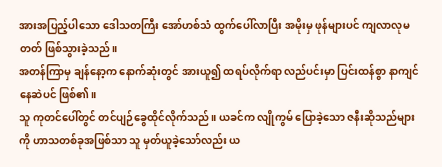အားအပြည့်ပါသော ဒေါသတကြီး အော်ဟစ်သံ ထွက်ပေါ်လာပြီး အမိုးမှ ဖုန်များပင် ကျလာလုမတတ် ဖြစ်သွားခဲ့သည်။
အတန်ကြာမှ ချန်နော့က နောက်ဆုံးတွင် အားယူ၍ ထရပ်လိုက်ရာ လည်ပင်းမှာ ပြင်းထန်စွာ နာကျင်နေဆဲပင် ဖြစ်၏။
သူ ကုတင်ပေါ်တွင် တင်ပျဉ်ခွေထိုင်လိုက်သည်။ ယခင်က လျိုကွမ် ပြောခဲ့သော ဇနီးဆိုသည်များကို ဟာသတစ်ခုအဖြစ်သာ သူ မှတ်ယူခဲ့သော်လည်း ယ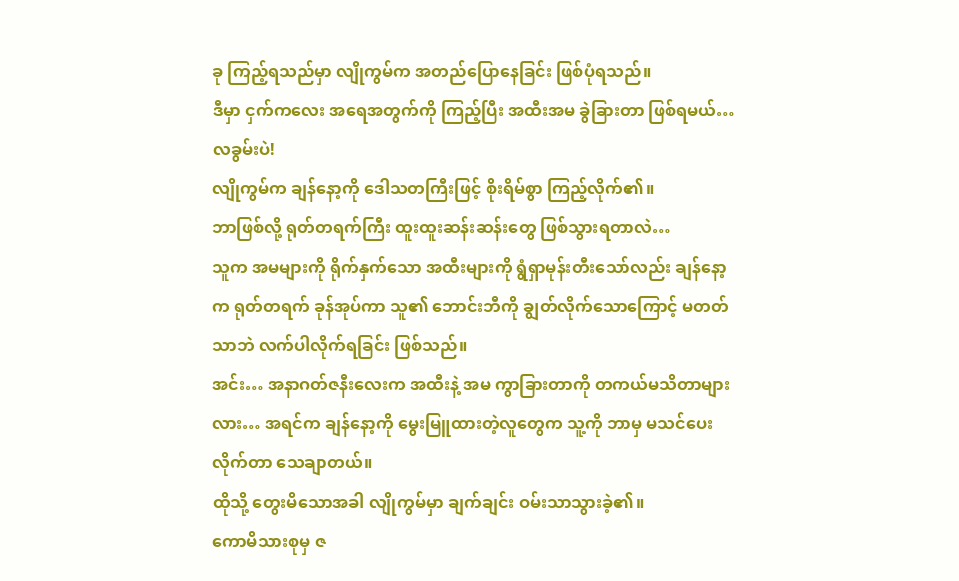ခု ကြည့်ရသည်မှာ လျိုကွမ်က အတည်ပြောနေခြင်း ဖြစ်ပုံရသည်။
ဒီမှာ ငှက်ကလေး အရေအတွက်ကို ကြည့်ပြီး အထီးအမ ခွဲခြားတာ ဖြစ်ရမယ်… လခွမ်းပဲ!
လျိုကွမ်က ချန်နော့ကို ဒေါသတကြီးဖြင့် စိုးရိမ်စွာ ကြည့်လိုက်၏။
ဘာဖြစ်လို့ ရုတ်တရက်ကြီး ထူးထူးဆန်းဆန်းတွေ ဖြစ်သွားရတာလဲ…
သူက အမများကို ရိုက်နှက်သော အထီးများကို ရွံရှာမုန်းတီးသော်လည်း ချန်နော့က ရုတ်တရက် ခုန်အုပ်ကာ သူ၏ ဘောင်းဘီကို ချွတ်လိုက်သောကြောင့် မတတ်သာဘဲ လက်ပါလိုက်ရခြင်း ဖြစ်သည်။
အင်း… အနာဂတ်ဇနီးလေးက အထီးနဲ့ အမ ကွာခြားတာကို တကယ်မသိတာများလား… အရင်က ချန်နော့ကို မွေးမြူထားတဲ့လူတွေက သူ့ကို ဘာမှ မသင်ပေးလိုက်တာ သေချာတယ်။
ထိုသို့ တွေးမိသောအခါ လျိုကွမ်မှာ ချက်ချင်း ဝမ်းသာသွားခဲ့၏။
ကောမိသားစုမှ ဇ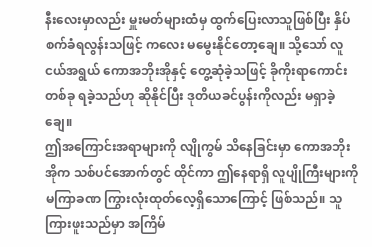နီးလေးမှာလည်း မှူးမတ်များထံမှ ထွက်ပြေးလာသူဖြစ်ပြီး နှိပ်စက်ခံရလွန်းသဖြင့် ကလေး မမွေးနိုင်တော့ချေ။ သို့သော် လူငယ်အရွယ် ကောအဘိုးအိုနှင့် တွေ့ဆုံခဲ့သဖြင့် ခိုကိုးရာကောင်းတစ်ခု ရခဲ့သည်ဟု ဆိုနိုင်ပြီး ဒုတိယခင်ပွန်းကိုလည်း မရှာခဲ့ချေ။
ဤအကြောင်းအရာများကို လျိုကွမ် သိနေခြင်းမှာ ကောအဘိုးအိုက သစ်ပင်အောက်တွင် ထိုင်ကာ ဤနေရာရှိ လူပျိုကြီးများကို မကြာခဏ ကြွားလုံးထုတ်လေ့ရှိသောကြောင့် ဖြစ်သည်။ သူ ကြားဖူးသည်မှာ အကြိမ်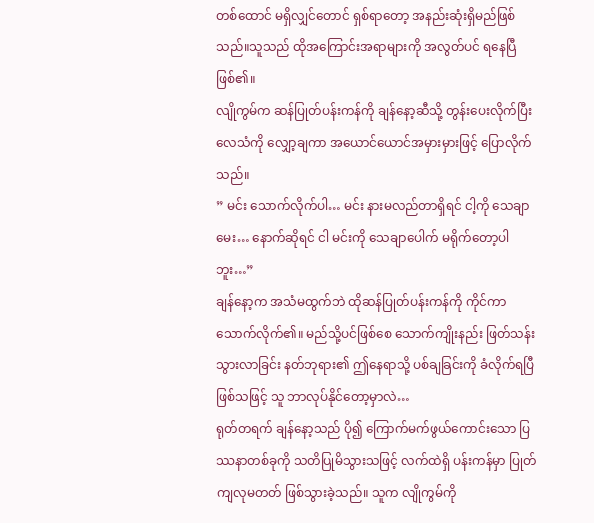တစ်ထောင် မရှိလျှင်တောင် ရှစ်ရာတော့ အနည်းဆုံးရှိမည်ဖြစ်သည်။သူသည် ထိုအကြောင်းအရာများကို အလွတ်ပင် ရနေပြီ ဖြစ်၏။
လျိုကွမ်က ဆန်ပြုတ်ပန်းကန်ကို ချန်နော့ဆီသို့ တွန်းပေးလိုက်ပြီး လေသံကို လျှော့ချကာ အယောင်ယောင်အမှားမှားဖြင့် ပြောလိုက်သည်။
” မင်း သောက်လိုက်ပါ… မင်း နားမလည်တာရှိရင် ငါ့ကို သေချာမေး… နောက်ဆိုရင် ငါ မင်းကို သေချာပေါက် မရိုက်တော့ပါဘူး…”
ချန်နော့က အသံမထွက်ဘဲ ထိုဆန်ပြုတ်ပန်းကန်ကို ကိုင်ကာ သောက်လိုက်၏။ မည်သို့ပင်ဖြစ်စေ သောက်ကျိုးနည်း ဖြတ်သန်းသွားလာခြင်း နတ်ဘုရား၏ ဤနေရာသို့ ပစ်ချခြင်းကို ခံလိုက်ရပြီဖြစ်သဖြင့် သူ ဘာလုပ်နိုင်တော့မှာလဲ…
ရုတ်တရက် ချန်နော့သည် ပို၍ ကြောက်မက်ဖွယ်ကောင်းသော ပြဿနာတစ်ခုကို သတိပြုမိသွားသဖြင့် လက်ထဲရှိ ပန်းကန်မှာ ပြုတ်ကျလုမတတ် ဖြစ်သွားခဲ့သည်။ သူက လျိုကွမ်ကို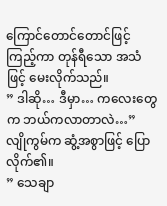ကြောင်တောင်တောင်ဖြင့် ကြည့်ကာ တုန်ရီသော အသံဖြင့် မေးလိုက်သည်။
” ဒါဆို… ဒီမှာ… ကလေးတွေက ဘယ်ကလာတာလဲ…”
လျိုကွမ်က ဆွံ့အစွာဖြင့် ပြောလိုက်၏။
” သေချာ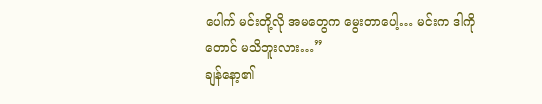ပေါက် မင်းတို့လို အမတွေက မွေးတာပေါ့… မင်းက ဒါကိုတောင် မသိဘူးလား…”
ချန်နော့၏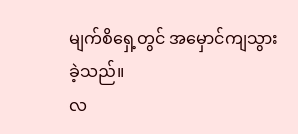မျက်စိရှေ့တွင် အမှောင်ကျသွားခဲ့သည်။
လ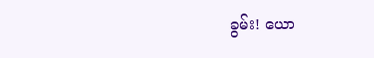ခွမ်း! ယော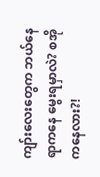ကျာ်းလေးတွေက ဘယ်နေရာကနေ မွေးရမှာလဲ? စအိုကနေလား?!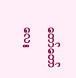တော်တော်လေး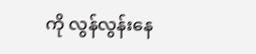ကို လွန်လွန်းနေ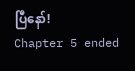ပြီနော်!
Chapter 5 ended